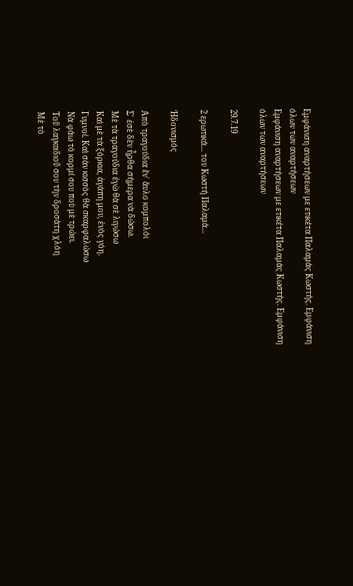Εμφάνιση αναρτήσεων με ετικέτα Παλαμάς Κωστής. Εμφάνιση όλων των αναρτήσεων
Εμφάνιση αναρτήσεων με ετικέτα Παλαμάς Κωστής. Εμφάνιση όλων των αναρτήσεων

29.7.19

2 ερωτικά... του Κωστή Παλαμά...

Ἡδονισμός

Ἀπὸ τραγούδια ἕν᾿ ἄυλο κομπολόι
Σ᾿ ἐσὲ δὲν ἦρθα σήμερα νὰ δώσω.
Μὲ τὰ τραγούδια ἐγὼ θὰ σὲ λιγώσω
Καὶ μὲ τὰ ξόρκια, ἀγάπη μου, ἑνὸς γόη.
Γυμνοί. Καὶ σὰν κισσὸς θὰ σκαρφαλώσω
Νὰ φάω τὸ κορμί σου ποὺ μὲ τρώει.
Τοῦ λαγκαδιοῦ σου τὴν δροσάτη χλόη
Μὲ τὸ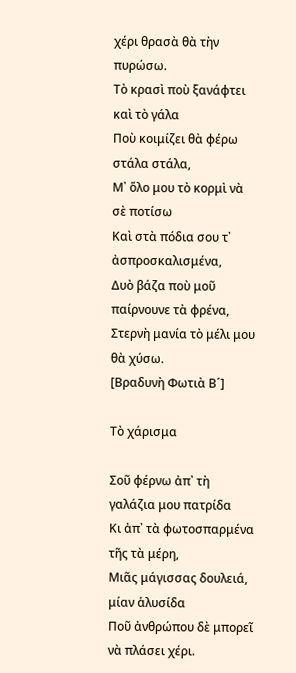χέρι θρασὰ θὰ τὴν πυρώσω.
Τὸ κρασὶ ποὺ ξανάφτει καὶ τὸ γάλα
Ποὺ κοιμίζει θὰ φέρω στάλα στάλα,
Μ᾿ ὅλο μου τὸ κορμὶ νὰ σὲ ποτίσω
Καὶ στὰ πόδια σου τ᾿ ἀσπροσκαλισμένα,
Δυὸ βάζα ποὺ μοῦ παίρνουνε τὰ φρένα,
Στερνὴ μανία τὸ μέλι μου θὰ χύσω.
[Βραδυνὴ Φωτιὰ Β´]

Τὸ χάρισμα

Σοῦ φέρνω ἀπ᾿ τὴ γαλάζια μου πατρίδα
Κι ἀπ᾿ τὰ φωτοσπαρμένα τῆς τὰ μέρη,
Μιᾶς μάγισσας δουλειά, μίαν ἁλυσίδα
Ποῦ ἀνθρώπου δὲ μπορεῖ νὰ πλάσει χέρι.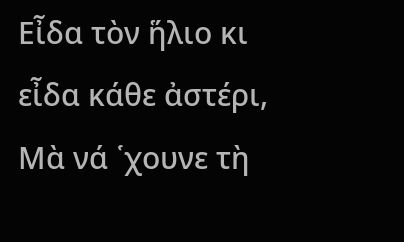Εἶδα τὸν ἥλιο κι εἶδα κάθε ἀστέρι,
Μὰ νά ῾χουνε τὴ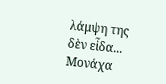λάμψη της δὲν εἶδα...
Μονάχα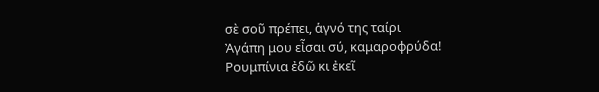σὲ σοῦ πρέπει, ἁγνό της ταίρι
Ἀγάπη μου εἶσαι σύ, καμαροφρύδα!
Ρουμπίνια ἐδῶ κι ἐκεῖ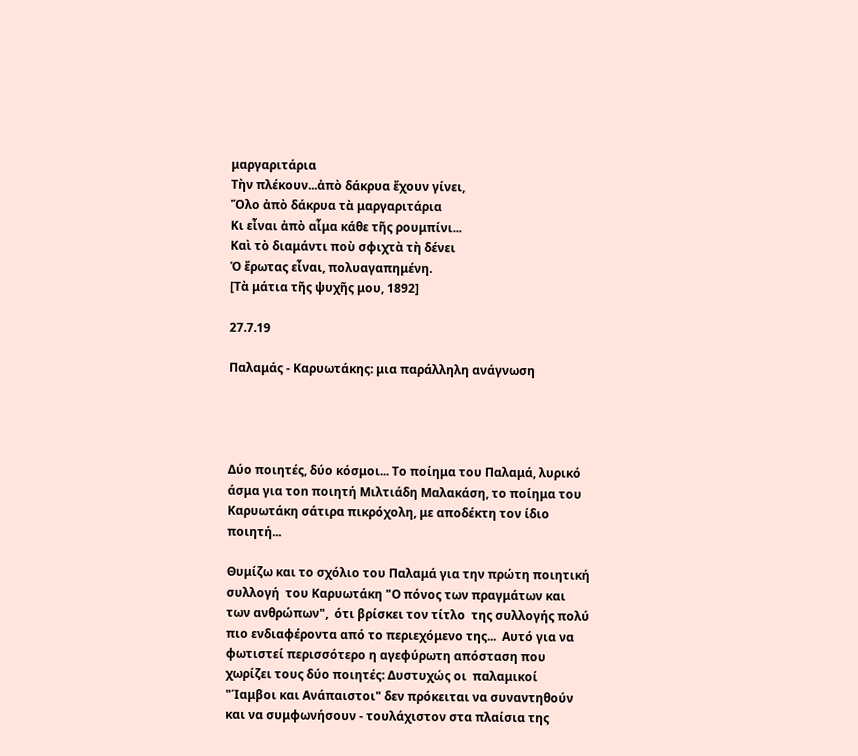μαργαριτάρια
Τὴν πλέκουν...ἀπὸ δάκρυα ἔχουν γίνει,
Ὅλο ἀπὸ δάκρυα τὰ μαργαριτάρια
Κι εἶναι ἀπὸ αἷμα κάθε τῆς ρουμπίνι...
Καὶ τὸ διαμάντι ποὺ σφιχτὰ τὴ δένει
Ὁ ἔρωτας εἶναι, πολυαγαπημένη.
[Τὰ μάτια τῆς ψυχῆς μου, 1892]

27.7.19

Παλαμάς - Καρυωτάκης: μια παράλληλη ανάγνωση




Δύο ποιητές, δύο κόσμοι... Το ποίημα του Παλαμά, λυρικό άσμα για τοn ποιητή Μιλτιάδη Μαλακάση, το ποίημα του Καρυωτάκη σάτιρα πικρόχολη, με αποδέκτη τον ίδιο ποιητή...

Θυμίζω και το σχόλιο του Παλαμά για την πρώτη ποιητική συλλογή  του Καρυωτάκη "Ο πόνος των πραγμάτων και των ανθρώπων",  ότι βρίσκει τον τίτλο  της συλλογής πολύ πιο ενδιαφέροντα από το περιεχόμενο της...  Αυτό για να φωτιστεί περισσότερο η αγεφύρωτη απόσταση που χωρίζει τους δύο ποιητές: Δυστυχώς οι  παλαμικοί "Ίαμβοι και Ανάπαιστοι" δεν πρόκειται να συναντηθούν και να συμφωνήσουν - τουλάχιστον στα πλαίσια της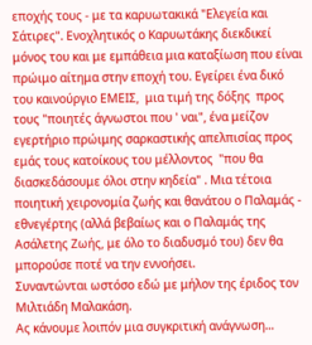εποχής τους - με τα καρυωτακικά "Ελεγεία και Σάτιρες". Ενοχλητικός ο Καρυωτάκης διεκδικεί μόνος του και με εμπάθεια μια καταξίωση που είναι πρώιμο αίτημα στην εποχή του. Εγείρει ένα δικό του καινούργιο ΕΜΕΙΣ,  μια τιμή της δόξης  προς  τους "ποιητές άγνωστοι που ' ναι", ένα μείζον εγερτήριο πρώιμης σαρκαστικής απελπισίας προς  εμάς τους κατοίκους του μέλλοντος  "που θα διασκεδάσουμε όλοι στην κηδεία" . Μια τέτοια ποιητική χειρονομία ζωής και θανάτου ο Παλαμάς - εθνεγέρτης (αλλά βεβαίως και ο Παλαμάς της Ασάλετης Ζωής, με όλο το διαδυσμό του) δεν θα μπορούσε ποτέ να την εννοήσει.
Συναντώνται ωστόσο εδώ με μήλον της έριδος τον Μιλτιάδη Μαλακάση.
Ας κάνουμε λοιπόν μια συγκριτική ανάγνωση...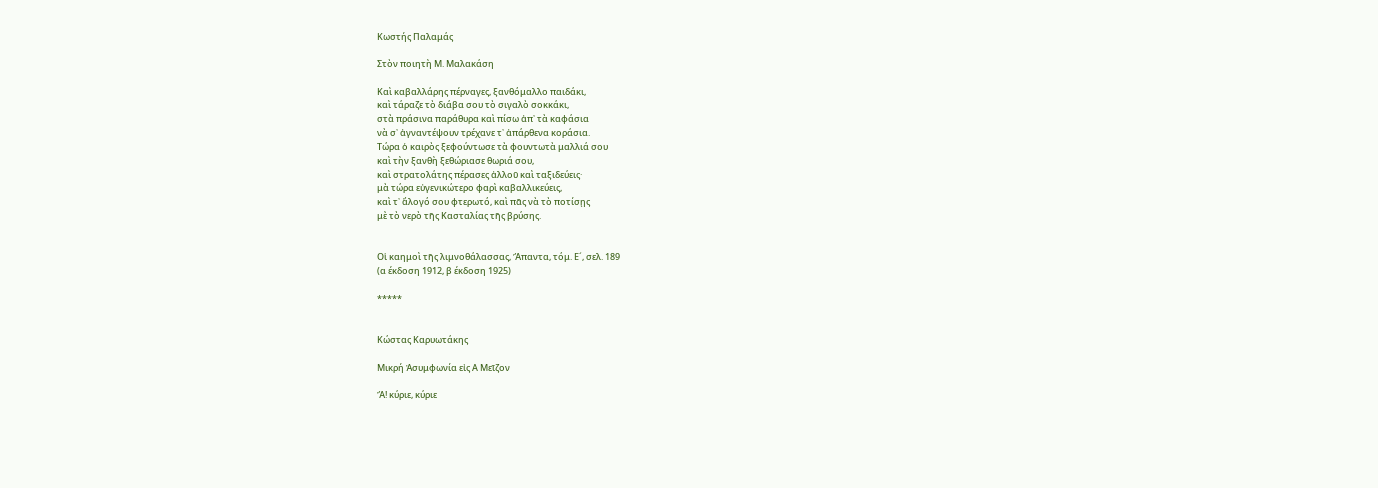Κωστής Παλαμάς

Στὸν ποιητὴ Μ. Μαλακάση

Καὶ καβαλλάρης πέρναγες, ξανθόμαλλο παιδάκι,
καὶ τάραζε τὸ διάβα σου τὸ σιγαλὸ σοκκάκι,
στὰ πράσινα παράθυρα καὶ πίσω ἀπ᾿ τὰ καφάσια
νὰ σ᾿ ἀγναντέψουν τρέχανε τ᾿ ἀπάρθενα κοράσια.
Τώρα ὁ καιρὸς ξεφούντωσε τὰ φουντωτὰ μαλλιά σου
καὶ τὴν ξανθὴ ξεθώριασε θωριά σου,
καὶ στρατολάτης πέρασες ἀλλοῦ καὶ ταξιδεύεις·
μὰ τώρα εὐγενικώτερο φαρὶ καβαλλικεύεις,
καὶ τ᾿ ἄλογό σου φτερωτό, καὶ πᾶς νὰ τὸ ποτίσῃς
μὲ τὸ νερὸ τῆς Κασταλίας τῆς βρύσης.


Οἱ καημοὶ τῆς λιμνοθάλασσας, Ἅπαντα, τόμ. Ε´, σελ. 189
(α έκδοση 1912, β έκδοση 1925)

*****


Κώστας Καρυωτάκης

Μικρή Ἀσυμφωνία εἰς Α Μεῖζον

Ἄ! κύριε, κύριε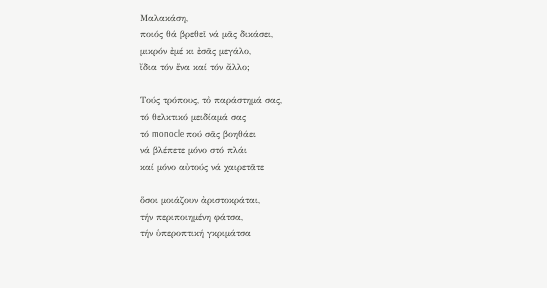Μαλακάση,
ποιός θά βρεθεῖ νά μᾶς δικάσει,
μικρόν ἐμέ κι ἐσᾶς μεγάλο,
ἴδια τόν ἕνα καί τόν ἄλλο;

Τούς τρόπους, τὀ παράστημά σας,
τό θελκτικό μειδίαμά σας
τό monocle πού σᾶς βοηθάει
νά βλέπετε μόνο στό πλάι
καί μόνο αὐτούς νά χαιρετᾶτε

ὅσοι μοιάζουν ἀριστοκράται,
τήν περιποιημένη φάτσα,
τήν ὑπεροπτική γκριμάτσα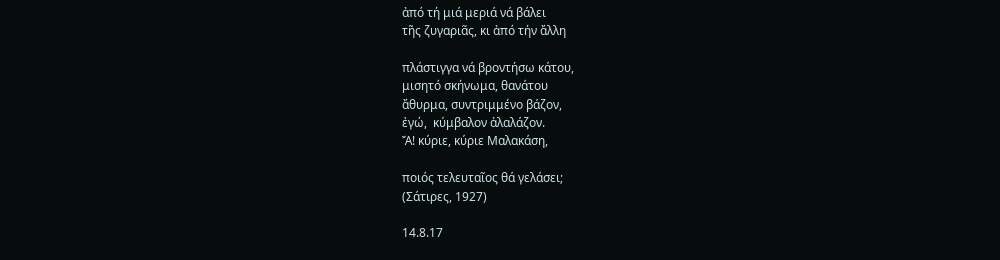ἀπό τή μιά μεριά νά βάλει
τῆς ζυγαριᾶς, κι ἀπό τήν ἄλλη

πλάστιγγα νά βροντήσω κάτου,
μισητό σκήνωμα, θανάτου
ἄθυρμα, συντριμμένο βάζον,
ἐγώ,  κύμβαλον ἀλαλάζον.
Ἄ! κύριε, κύριε Μαλακάση,

ποιός τελευταῖος θά γελάσει;
(Σάτιρες, 1927)

14.8.17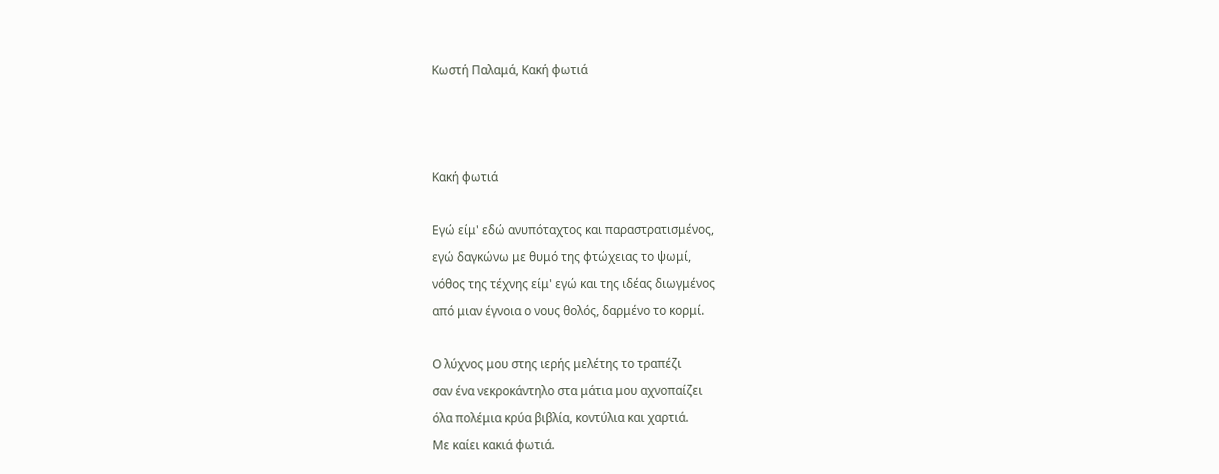Κωστή Παλαμά, Κακή φωτιά



Κακή φωτιά

Εγώ είμ' εδώ ανυπόταχτος και παραστρατισμένος,
εγώ δαγκώνω με θυμό της φτώχειας το ψωμί,
νόθος της τέχνης είμ' εγώ και της ιδέας διωγμένος
από μιαν έγνοια ο νους θολός, δαρμένο το κορμί.

Ο λύχνος μου στης ιερής μελέτης το τραπέζι
σαν ένα νεκροκάντηλο στα μάτια μου αχνοπαίζει
όλα πολέμια κρύα βιβλία, κοντύλια και χαρτιά.
Με καίει κακιά φωτιά.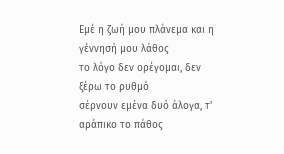Εμέ η ζωή μου πλάνεμα και η γέννησή μου λάθος
το λόγο δεν ορέγομαι, δεν ξέρω το ρυθμό
σέρνουν εμένα δυό άλογα, τ' αράπικο το πάθος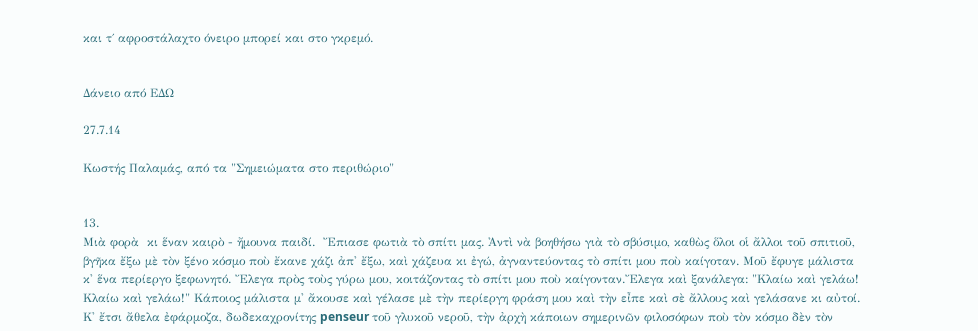και τ΄ αφροστάλαχτο όνειρο μπορεί και στο γκρεμό.


Δάνειο από ΕΔΩ

27.7.14

Κωστής Παλαμάς, από τα "Σημειώματα στο περιθώριο"


13.
Μιὰ φορὰ  κι ἕναν καιρὸ - ἤμουνα παιδί.  Ἔπιασε φωτιὰ τὸ σπίτι μας. Ἀντὶ νὰ βοηθήσω γιὰ τὸ σβύσιμο, καθὼς ὅλοι οἱ ἄλλοι τοῦ σπιτιοῦ, βγῆκα ἔξω μὲ τὸν ξένο κόσμο ποὺ ἔκανε χάζι ἀπ' ἔξω, καὶ χάζευα κι ἐγώ, ἀγναντεύοντας τὸ σπίτι μου ποὺ καίγοταν. Μοῦ ἔφυγε μάλιστα κ' ἕνα περίεργο ξεφωνητό. Ἔλεγα πρὸς τοὺς γύρω μου, κοιτάζοντας τὸ σπίτι μου ποὺ καίγονταν.Ἔλεγα καὶ ξανάλεγα: "Κλαίω καὶ γελάω! Κλαίω καὶ γελάω!" Κάποιος μάλιστα μ' ἄκουσε καὶ γέλασε μὲ τὴν περίεργη φράση μου καὶ τὴν εἶπε καὶ σὲ ἄλλους καὶ γελάσανε κι αὐτοί. Κ' ἔτσι ἄθελα ἐφάρμοζα, δωδεκαχρονίτης penseur τοῦ γλυκοῦ νεροῦ, τὴν ἀρχὴ κάποιων σημερινῶν φιλοσόφων ποὺ τὸν κόσμο δὲν τὸν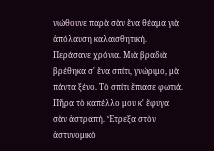νιώθουνε παρὰ σὰν ἕνα θέαμα γιὰ ἀπόλαυση καλαισθητική. Περάσανε χρόνια. Μιὰ βραδιὰ βρέθηκα σ' ἕνα σπίτι, γνώριμο, μὰ πάντα ξένο. Τὸ σπίτι ἔπιασε φωτιά. Πῆρα τὸ καπέλλο μου κ' ἔφυγα σὰν ἀστραπή. Ἔτρεξα στὸν ἀστυνομικὸ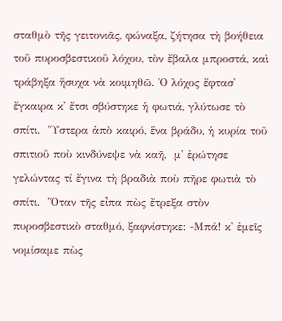σταθμὸ τῆς γειτονιᾶς, φώναξα, ζήτησα τὴ βοήθεια τοῦ πυροσβεστικοῦ λόχου, τὸν ἔβαλα μπροστά, καὶ τράβηξα ἥσυχα νὰ κοιμηθῶ. Ὁ λόχος ἔφτασ' ἔγκαιρα κ' ἔτσι σβύστηκε ἡ φωτιά, γλύτωσε τὸ σπίτι.  Ὕστερα ἀπὸ καιρό, ἕνα βράδυ, ἡ κυρία τοῦ σπιτιοῦ ποὺ κινδύνεψε νὰ καῆ,  μ' ἐρώτησε  γελώντας τί ἔγινα τὴ βραδιὰ ποὺ πῆρε φωτιὰ τὸ σπίτι.  Ὅταν τῆς εἶπα πὼς ἔτρεξα στὸν πυροσβεστικὸ σταθμό, ξαφνίστηκε: -Μπά! κ' ἐμεῖς νομίσαμε πὼς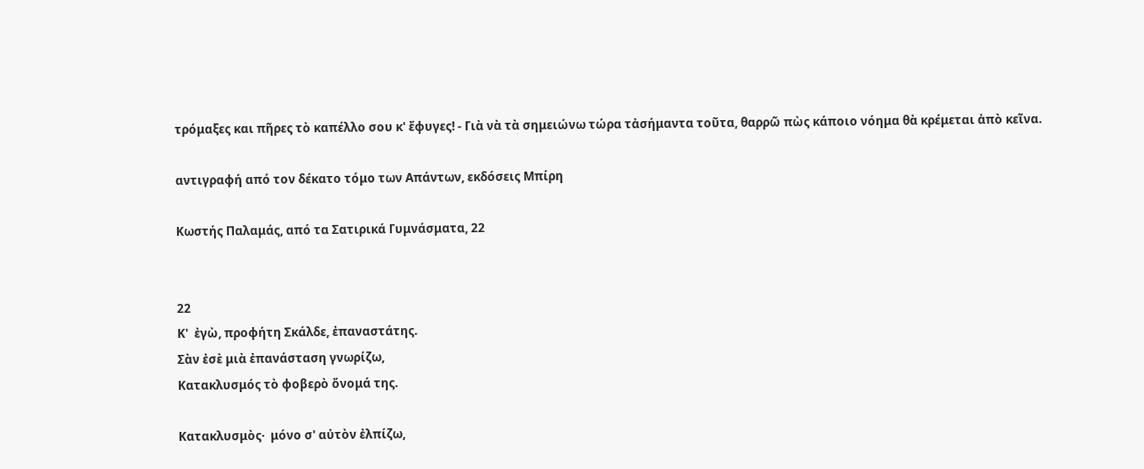τρόμαξες και πῆρες τὸ καπέλλο σου κ' ἔφυγες! - Γιὰ νὰ τὰ σημειώνω τώρα τἀσήμαντα τοῦτα, θαρρῶ πὼς κάποιο νόημα θὰ κρέμεται ἀπὸ κεῖνα.

αντιγραφή από τον δέκατο τόμο των Απάντων, εκδόσεις Μπίρη

Κωστής Παλαμάς, από τα Σατιρικά Γυμνάσματα, 22


22
Κ'  ἐγὼ, προφήτη Σκάλδε, ἐπαναστάτης.
Σὰν ἐσὲ μιὰ ἐπανάσταση γνωρίζω,
Κατακλυσμός τὸ φοβερὸ ὄνομά της.

Κατακλυσμὸς·  μόνο σ' αὐτὸν ἐλπίζω,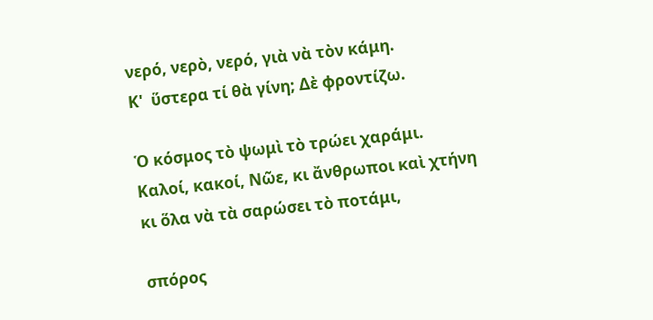νερό, νερὸ, νερό, γιὰ νὰ τὸν κάμη.
Κ'  ὕστερα τί θὰ γίνη; Δὲ φροντίζω.

Ὁ κόσμος τὸ ψωμὶ τὸ τρώει χαράμι.
Καλοί, κακοί, Νῶε, κι ἄνθρωποι καὶ χτήνη
κι ὅλα νὰ τὰ σαρώσει τὸ ποτάμι,

σπόρος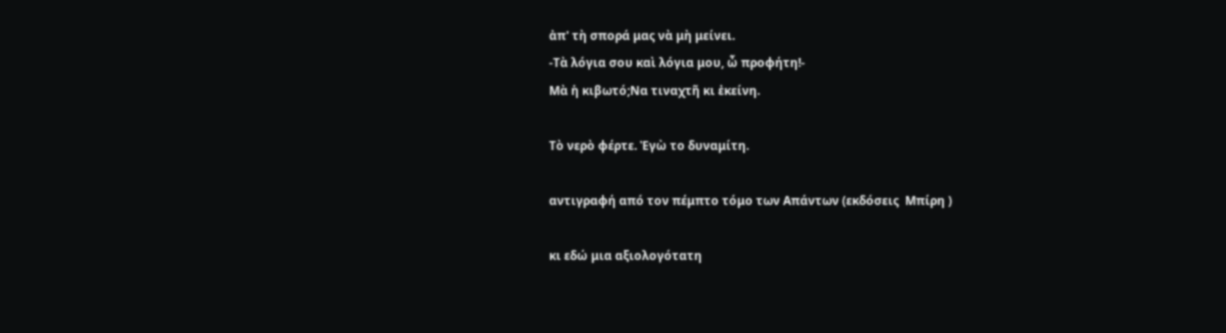ἀπ' τὴ σπορά μας νὰ μὴ μείνει.
-Τὰ λόγια σου καὶ λόγια μου, ὦ προφήτη!-
Μὰ ἡ κιβωτό;Να τιναχτῆ κι ἐκείνη.

Τὸ νερὸ φέρτε. Ἐγὼ το δυναμίτη.

αντιγραφή από τον πέμπτο τόμο των Απάντων (εκδόσεις  Μπίρη )

κι εδώ μια αξιολογότατη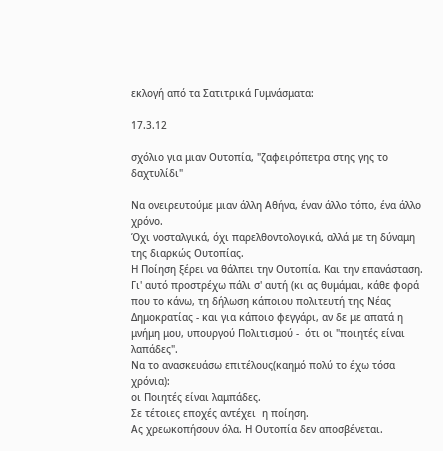εκλογή από τα Σατιτρικά Γυμνάσματα:

17.3.12

σχόλιο για μιαν Ουτοπία, "ζαφειρόπετρα στης γης το δαχτυλίδι"

Να ονειρευτούμε μιαν άλλη Αθήνα, έναν άλλο τόπο, ένα άλλο χρόνο.
Όχι νοσταλγικά, όχι παρελθοντολογικά, αλλά με τη δύναμη της διαρκώς Ουτοπίας.
Η Ποίηση ξέρει να θάλπει την Ουτοπία. Και την επανάσταση.
Γι' αυτό προστρέχω πάλι σ' αυτή (κι ας θυμάμαι, κάθε φορά που το κάνω, τη δήλωση κάποιου πολιτευτή της Νέας Δημοκρατίας - και για κάποιο φεγγάρι, αν δε με απατά η μνήμη μου, υπουργού Πολιτισμού -  ότι οι "ποιητές είναι λαπάδες".
Να το ανασκευάσω επιτέλους(καημό πολύ το έχω τόσα χρόνια):
οι Ποιητές είναι λαμπάδες.
Σε τέτοιες εποχές αντέχει  η ποίηση.
Ας χρεωκοπήσουν όλα. Η Ουτοπία δεν αποσβένεται.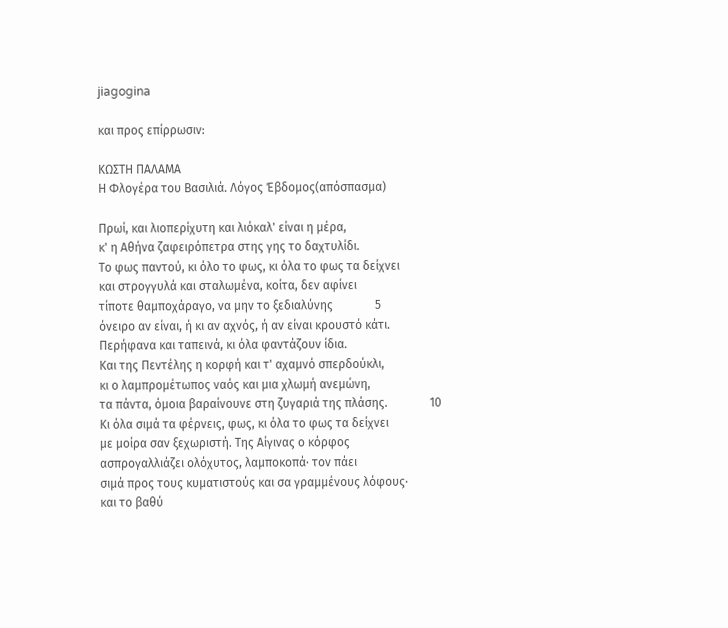jiagogina

και προς επίρρωσιν:

ΚΩΣΤΗ ΠΑΛΑΜΑ
Η Φλογέρα του Βασιλιά. Λόγος Έβδομος(απόσπασμα)

Πρωί, και λιοπερίχυτη και λιόκαλ' είναι η μέρα,
κ' η Aθήνα ζαφειρόπετρα στης γης το δαχτυλίδι.
Tο φως παντού, κι όλο το φως, κι όλα το φως τα δείχνει
και στρογγυλά και σταλωμένα, κοίτα, δεν αφίνει
τίποτε θαμποχάραγο, να μην το ξεδιαλύνης              5
όνειρο αν είναι, ή κι αν αχνός, ή αν είναι κρουστό κάτι.
Περήφανα και ταπεινά, κι όλα φαντάζουν ίδια.
Kαι της Πεντέλης η κορφή και τ' αχαμνό σπερδούκλι,
κι ο λαμπρομέτωπος ναός και μια χλωμή ανεμώνη,
τα πάντα, όμοια βαραίνουνε στη ζυγαριά της πλάσης.              10
Kι όλα σιμά τα φέρνεις, φως, κι όλα το φως τα δείχνει
με μοίρα σαν ξεχωριστή. Tης Aίγινας ο κόρφος
ασπρογαλλιάζει ολόχυτος, λαμποκοπά· τον πάει
σιμά προς τους κυματιστούς και σα γραμμένους λόφους·
και το βαθύ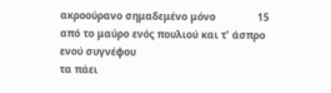ακροούρανο σημαδεμένο μόνο              15
από το μαύρο ενός πουλιού και τ' άσπρο ενού συγνέφου
τα πάει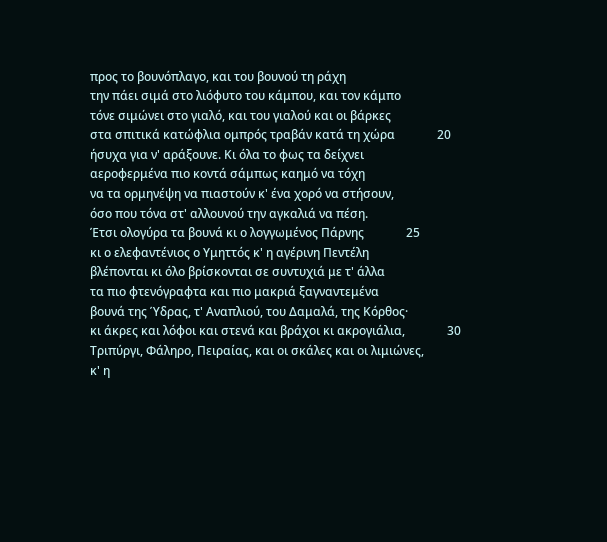προς το βουνόπλαγο, και του βουνού τη ράχη
την πάει σιμά στο λιόφυτο του κάμπου, και τον κάμπο
τόνε σιμώνει στο γιαλό, και του γιαλού και οι βάρκες
στα σπιτικά κατώφλια ομπρός τραβάν κατά τη χώρα              20
ήσυχα για ν' αράξουνε. Kι όλα το φως τα δείχνει
αεροφερμένα πιο κοντά σάμπως καημό να τόχη
να τα ορμηνέψη να πιαστούν κ' ένα χορό να στήσουν,
όσο που τόνα στ' αλλουνού την αγκαλιά να πέση.
Έτσι ολογύρα τα βουνά κι ο λογγωμένος Πάρνης              25
κι ο ελεφαντένιος ο Yμηττός κ' η αγέρινη Πεντέλη
βλέπονται κι όλο βρίσκονται σε συντυχιά με τ' άλλα
τα πιο φτενόγραφτα και πιο μακριά ξαγναντεμένα
βουνά της Ύδρας, τ' Aναπλιού, του Δαμαλά, της Kόρθος·
κι άκρες και λόφοι και στενά και βράχοι κι ακρογιάλια,              30
Tριπύργι, Φάληρο, Πειραίας, και οι σκάλες και οι λιμιώνες,
κ' η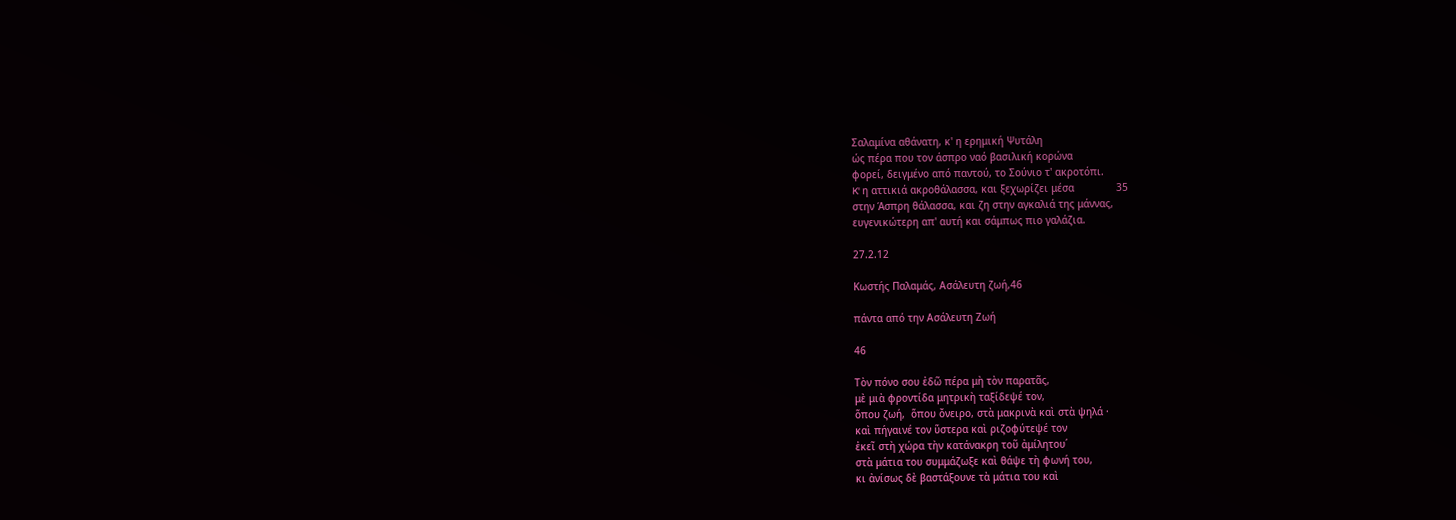Σαλαμίνα αθάνατη, κ' η ερημική Ψυτάλη
ώς πέρα που τον άσπρο ναό βασιλική κορώνα
φορεί, δειγμένο από παντού, το Σούνιο τ' ακροτόπι.
K' η αττικιά ακροθάλασσα, και ξεχωρίζει μέσα              35
στην Άσπρη θάλασσα, και ζη στην αγκαλιά της μάννας,
ευγενικώτερη απ' αυτή και σάμπως πιο γαλάζια.

27.2.12

Κωστής Παλαμάς, Ασάλευτη ζωή,46

πάντα από την Ασάλευτη Ζωή

46

Τὸν πόνο σου ἐδῶ πέρα μὴ τὸν παρατᾶς,
μὲ μιὰ φροντίδα μητρικὴ ταξίδεψέ τον,
ὅπου ζωή,  ὅπου ὄνειρο, στὰ μακρινὰ καὶ στὰ ψηλά ·
καὶ πήγαινέ τον ὕστερα καὶ ριζοφύτεψέ τον
ἐκεῖ στὴ χώρα τὴν κατάνακρη τοῦ ἀμίλητου΄
στὰ μάτια του συμμάζωξε καὶ θάψε τὴ φωνή του,
κι ἀνίσως δὲ βαστάξουνε τὰ μάτια του καὶ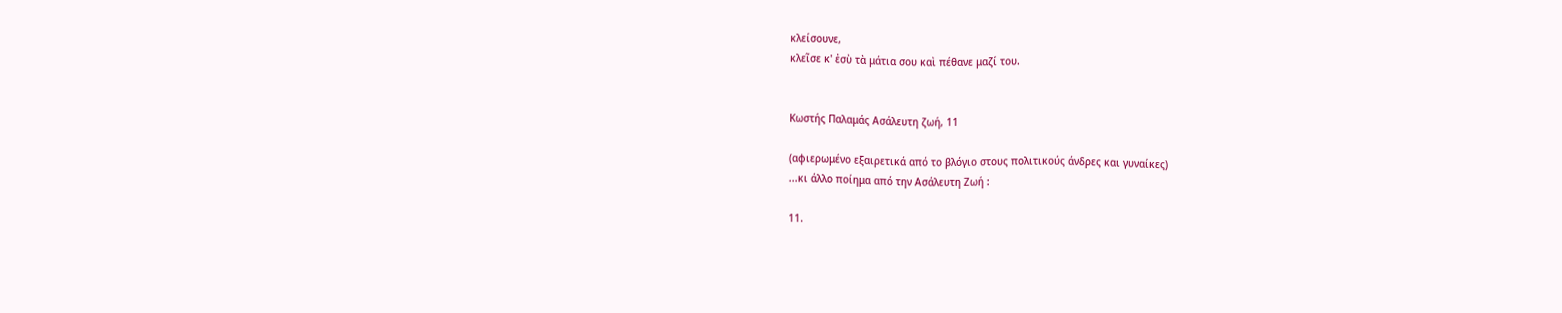κλείσουνε,
κλεῖσε κ' ἐσὺ τὰ μάτια σου καὶ πέθανε μαζί του.


Κωστής Παλαμάς Ασάλευτη ζωή, 11

(αφιερωμένο εξαιρετικά από το βλόγιο στους πολιτικούς άνδρες και γυναίκες)
...κι άλλο ποίημα από την Ασάλευτη Ζωή :

11.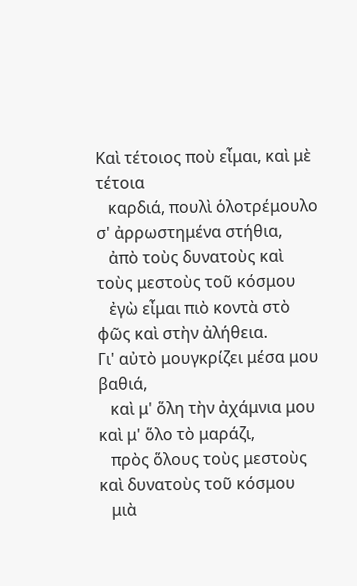Καὶ τέτοιος ποὺ εἶμαι, καὶ μὲ τέτοια
   καρδιά, πουλὶ ὁλοτρέμουλο σ' ἀρρωστημένα στήθια,
   ἀπὸ τοὺς δυνατοὺς καὶ τοὺς μεστοὺς τοῦ κόσμου
   ἐγὼ εἶμαι πιὸ κοντὰ στὸ φῶς καὶ στὴν ἀλήθεια.
Γι' αὐτὸ μουγκρίζει μέσα μου βαθιά,
   καὶ μ' ὅλη τὴν ἀχάμνια μου καὶ μ' ὅλο τὸ μαράζι,
   πρὸς ὅλους τοὺς μεστοὺς καὶ δυνατοὺς τοῦ κόσμου
   μιὰ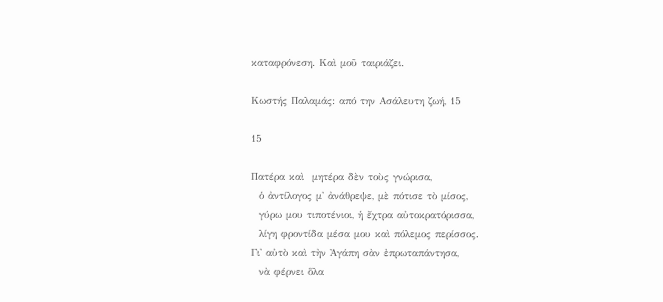καταφρόνεση. Καὶ μοῦ ταιριάζει.

Κωστής Παλαμάς: από την Ασάλευτη ζωή, 15

15

Πατέρα καὶ  μητέρα δὲν τοὺς γνώρισα,
  ὁ ἀντίλογος μ' ἀνάθρεψε, μὲ πότισε τὸ μίσος,
  γύρω μου τιποτένιοι, ἡ ἔχτρα αὐτοκρατόρισσα,
  λίγη φροντίδα μέσα μου καὶ πόλεμος περίσσος.
Γι' αὐτὸ καὶ τὴν Ἀγάπη σὰν ἐπρωταπάντησα,
  νὰ φέρνει ὅλα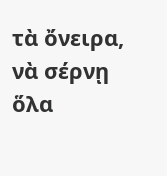τὰ ὄνειρα, νὰ σέρνῃ ὅλα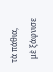τὰ πάθια,
  μὲ ξάφνισε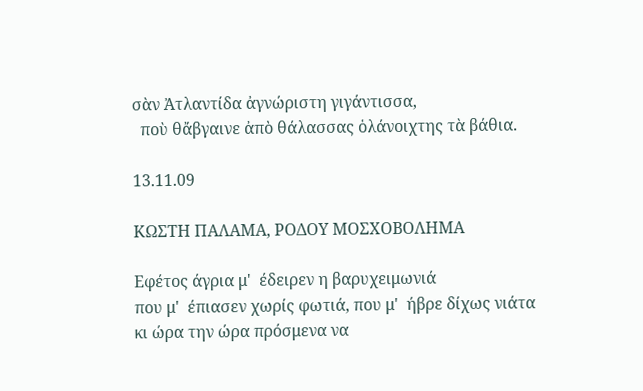σὰν Ἀτλαντίδα ἀγνώριστη γιγάντισσα,
  ποὺ θἄβγαινε ἀπὸ θάλασσας ὁλάνοιχτης τὰ βάθια.

13.11.09

ΚΩΣΤΗ ΠΑΛΑΜΑ, ΡΟΔΟΥ ΜΟΣΧΟΒΟΛΗΜΑ

Εφέτος άγρια μ'  έδειρεν η βαρυχειμωνιά
που μ'  έπιασεν χωρίς φωτιά, που μ'  ήβρε δίχως νιάτα
κι ώρα την ώρα πρόσμενα να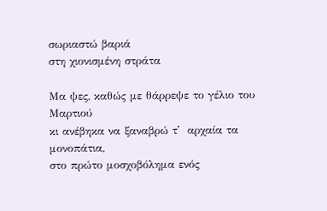σωριαστώ βαριά
στη χιονισμένη στράτα

Μα ψες, καθώς με θάρρεψε το γέλιο του Μαρτιού
κι ανέβηκα να ξαναβρώ τ'  αρχαία τα μονοπάτια,
στο πρώτο μοσχοβόλημα ενός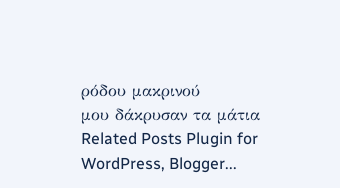ρόδου μακρινού
μου δάκρυσαν τα μάτια
Related Posts Plugin for WordPress, Blogger...